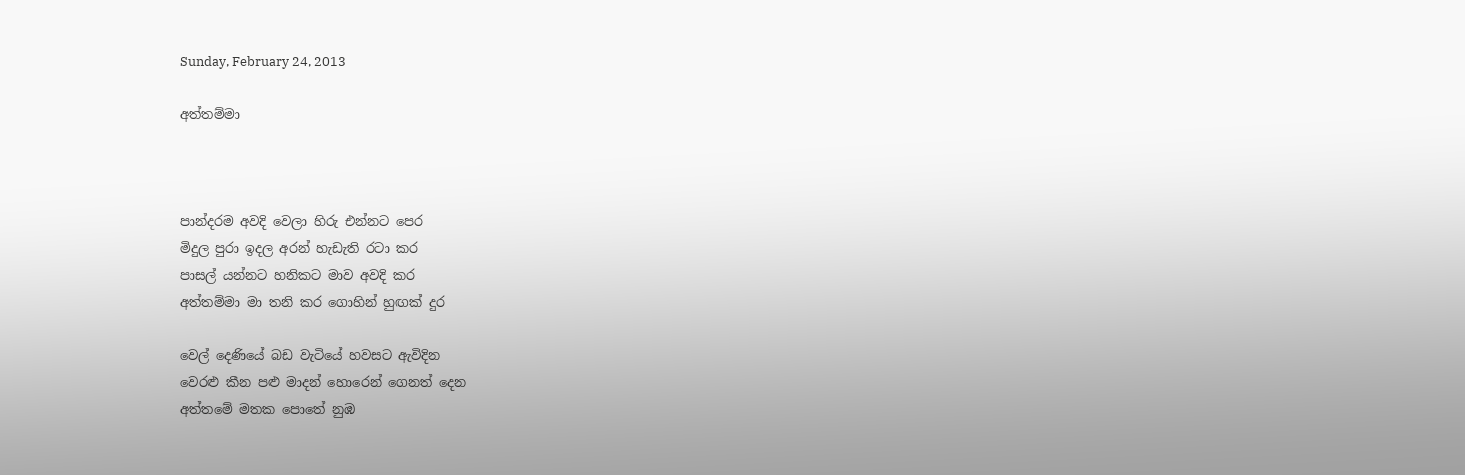Sunday, February 24, 2013

අත්තම්මා



පාන්දරම අවදි වෙලා හිරු එන්නට පෙර
මිදුල පුරා ඉදල අරන් හැඩැති රටා කර
පාසල් යන්නට හනිකට මාව අවදි කර
අත්තම්මා මා තනි කර ගොහින් හුඟක් දුර

වෙල් දෙණියේ බඩ වැටියේ හවසට ඇවිදින
වෙරළු කීන පළු මාදන් හොරෙන් ගෙනත් දෙන
අත්තමේ මතක පොතේ නුඹ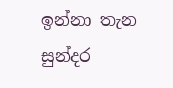ඉන්නා තැන
සුන්දර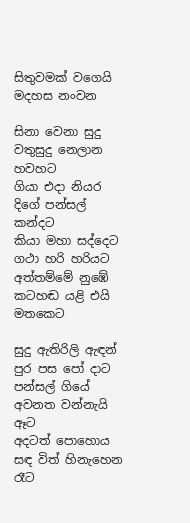සිතුවමක් වගෙයි මදහස නංවන

සිනා වෙනා සුදු වතුසුදු නෙලාන හවහට
ගියා එදා නියර දිගේ පන්සල් කන්දට
කියා මහා සද්දෙට ගථා හරි හරියට
අත්තම්මේ නුඹේ කටහඬ යළි එයි මතකෙට

සුදු ඇතිරිලි ඇඳන් පුර පස පෝ දාට
පන්සල් ගියේ අවනත වන්නැයි ඈට
අදටත් පොහොය සඳ විත් හිනැහෙන රෑට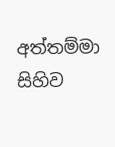අත්තම්මා සිහිව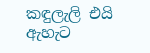කඳුලැලි එයි ඇහැට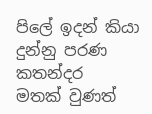පිලේ ඉදන් කියා දුන්නු පරණ කතන්දර
මතක් වුණත්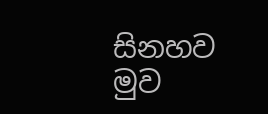සිනහව මුව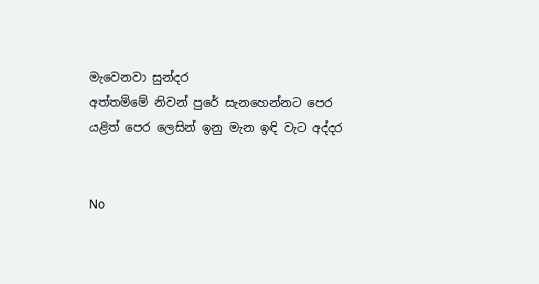මැවෙනවා සුන්දර
අත්තම්මේ නිවන් පුරේ සැනහෙන්නට පෙර
යළිත් පෙර ලෙසින් ඉනු මැන ඉඳි වැට අද්දර


No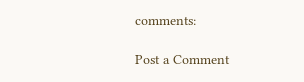comments:

Post a Comment